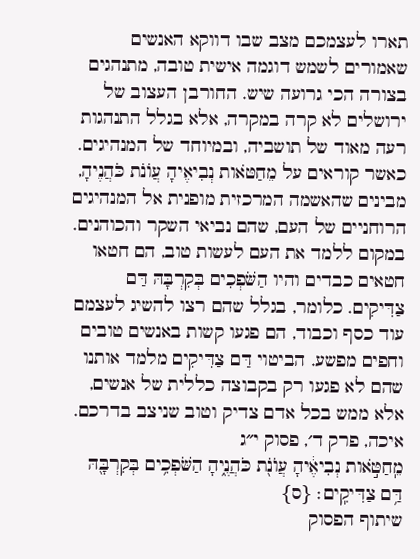תארו לעצמכם מצב שבו דווקא האנשים שאמורים לשמש דוגמה אישית טובה, מתנהגים בצורה הכי גרועה שיש. החורבן העצוב של ירושלים לא קרה במקרה, אלא בגלל התנהגות רעה מאוד של תושביה, ובמיוחד של המנהיגים. כאשר קוראים על מֵחַטֹּאות נְבִיאֶיהָ עֲוֺנֹת כֹּהֲנֶיהָ, מבינים שהאשמה המרכזית מופנית אל המנהיגים הרוחניים של העם, שהם נביאי השקר והכוהנים. במקום ללמד את העם לעשות טוב, הם חטאו חטאים כבדים והיו הַשֹּׁפְכִים בְּקִרְבָּהּ דַּם צַדִּיקִים. כלומר, בגלל שהם רצו להשיג לעצמם עוד כסף וכבוד, הם פגעו קשות באנשים טובים וחפים מפשע. הביטוי דַּם צַדִּיקִים מלמד אותנו שהם לא פגעו רק בקבוצה כללית של אנשים, אלא ממש בכל אדם צדיק וטוב שניצב בדרכם.
איכה, פרק ד׳, פסוק י״ג
מֵֽחַטֹּ֣אות נְבִיאֶ֔יהָ עֲוֺנֹ֖ת כֹּהֲנֶ֑יהָ הַשֹּׁפְכִ֥ים בְּקִרְבָּ֖הּ דַּ֥ם צַדִּיקִֽים׃ {ס}
שיתוף הפסוק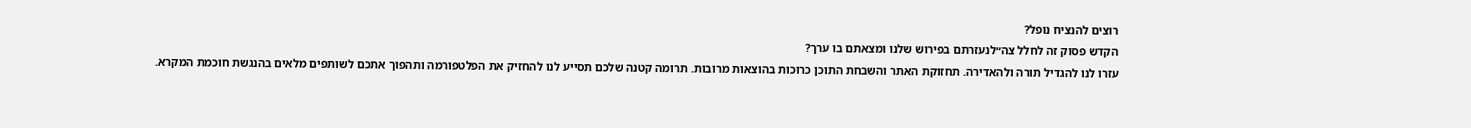רוצים להנציח נופל?
הקדש פסוק זה לחלל צה״לנעזרתם בפירוש שלנו ומצאתם בו ערך?
עזרו לנו להגדיל תורה ולהאדירה. תחזוקת האתר והשבחת התוכן כרוכות בהוצאות מרובות. תרומה קטנה שלכם תסייע לנו להחזיק את הפלטפורמה ותהפוך אתכם לשותפים מלאים בהנגשת חוכמת המקרא.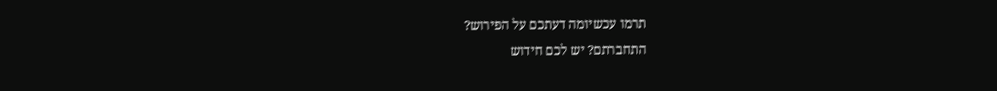תרמו עכשיומה דעתכם על הפירוש?
התחברתם? יש לכם חידוש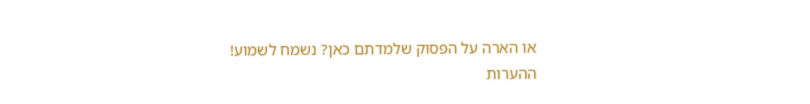או הארה על הפסוק שלמדתם כאן? נשמח לשמוע!
ההערות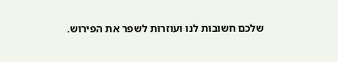שלכם חשובות לנו ועוזרות לשפר את הפירוש.